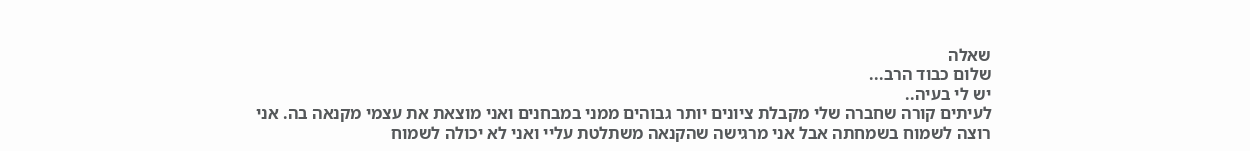שאלה
שלום כבוד הרב...
יש לי בעיה..
לעיתים קורה שחברה שלי מקבלת ציונים יותר גבוהים ממני במבחנים ואני מוצאת את עצמי מקנאה בה. אני רוצה לשמוח בשמחתה אבל אני מרגישה שהקנאה משתלטת עליי ואני לא יכולה לשמוח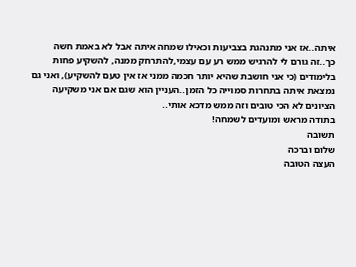איתה..אז אני מתנהגת בצביעות וכאילו שמחה איתה אבל לא באמת חשה כך..זה גורם לי להרגיש ממש רע עם עצמי,להתרחק ממנה, להשקיע פחות בלימודים (כי אני חושבת שהיא יותר חכמה ממני אז אין טעם להשקיע), ואני גם נמצאת איתה בתחרות סמוייה כל הזמן..העניין הוא שגם אם אני משקיעה הציונים לא הכי טובים וזה ממש מדכא אותי..
בתודה מראש ומועדים לשמחה!
תשובה
שלום וברכה
העצה הטובה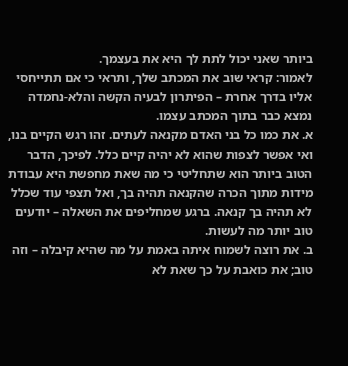ביותר שאני יכול לתת לך היא את בעצמך.
לאמור: קראי שוב את המכתב שלך, ותראי כי אם תתייחסי אליו בדרך אחרת – הפיתרון לבעיה הקשה והלא-נחמדה נמצא כבר בתוך המכתב עצמו.
א. את כמו כל בני האדם מקנאה לעתים. זהו רגש הקיים בנו, ואי אפשר לצפות שהוא לא יהיה קיים כלל. לפיכך, הדבר הטוב ביותר הוא שתחליטי כי מה שאת מחפשת היא עבודת מידות מתוך הכרה שהקנאה תהיה בך, ואל תצפי עוד שכלל לא תהיה בך קנאה. ברגע שמחליפים את השאלה – יודעים טוב יותר מה לעשות.
ב. את רוצה לשמוח איתה באמת על מה שהיא קיבלה – וזה טוב; את כואבת על כך שאת לא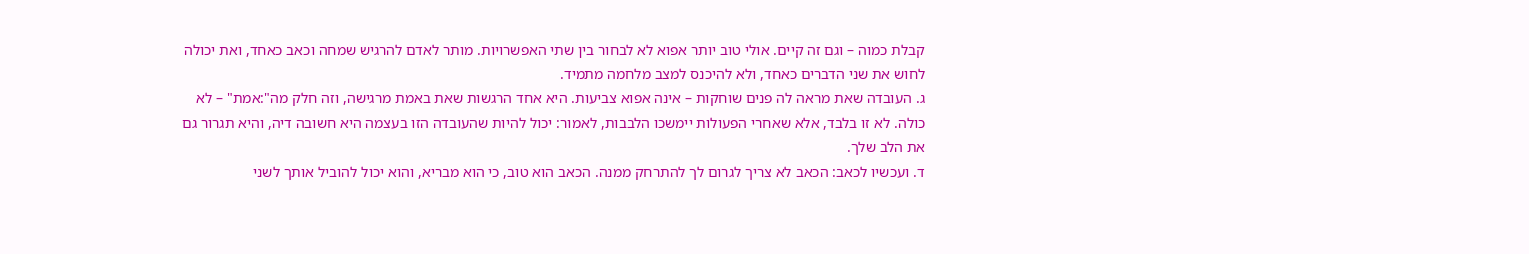קבלת כמוה – וגם זה קיים. אולי טוב יותר אפוא לא לבחור בין שתי האפשרויות. מותר לאדם להרגיש שמחה וכאב כאחד, ואת יכולה לחוש את שני הדברים כאחד, ולא להיכנס למצב מלחמה מתמיד.
ג. העובדה שאת מראה לה פנים שוחקות – אינה אפוא צביעות. היא אחד הרגשות שאת באמת מרגישה, וזה חלק מה":אמת" – לא כולה. לא זו בלבד, אלא שאחרי הפעולות יימשכו הלבבות, לאמור: יכול להיות שהעובדה הזו בעצמה היא חשובה דיה, והיא תגרור גם את הלב שלך.
ד. ועכשיו לכאב: הכאב לא צריך לגרום לך להתרחק ממנה. הכאב הוא טוב, כי הוא מבריא, והוא יכול להוביל אותך לשני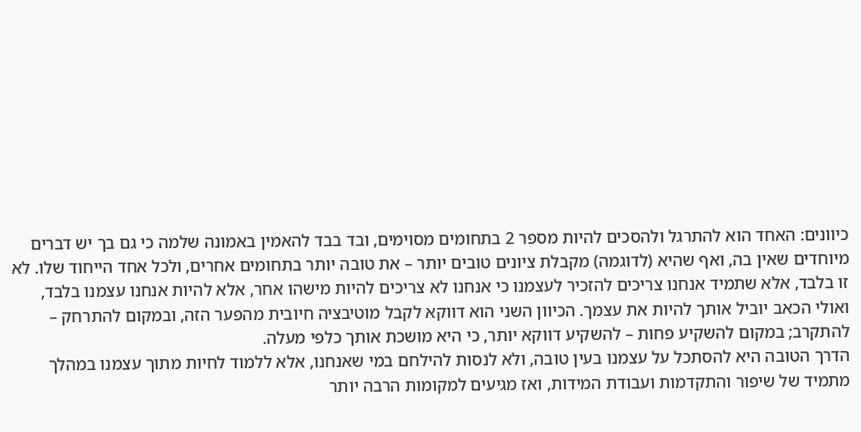כיוונים: האחד הוא להתרגל ולהסכים להיות מספר 2 בתחומים מסוימים, ובד בבד להאמין באמונה שלמה כי גם בך יש דברים מיוחדים שאין בה, ואף שהיא (לדוגמה) מקבלת ציונים טובים יותר – את טובה יותר בתחומים אחרים, ולכל אחד הייחוד שלו. לא זו בלבד, אלא שתמיד אנחנו צריכים להזכיר לעצמנו כי אנחנו לא צריכים להיות מישהו אחר, אלא להיות אנחנו עצמנו בלבד, ואולי הכאב יוביל אותך להיות את עצמך. הכיוון השני הוא דווקא לקבל מוטיבציה חיובית מהפער הזה, ובמקום להתרחק – להתקרב; במקום להשקיע פחות – להשקיע דווקא יותר, כי היא מושכת אותך כלפי מעלה.
הדרך הטובה היא להסתכל על עצמנו בעין טובה, ולא לנסות להילחם במי שאנחנו, אלא ללמוד לחיות מתוך עצמנו במהלך מתמיד של שיפור והתקדמות ועבודת המידות, ואז מגיעים למקומות הרבה יותר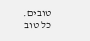טובים.
כל טוב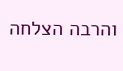והרבה הצלחה